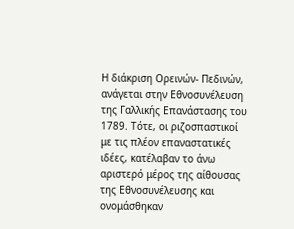Η διάκριση Ορεινών- Πεδινών, ανάγεται στην Εθνοσυνέλευση της Γαλλικής Επανάστασης του 1789. Τότε, οι ριζοσπαστικοί με τις πλέον επαναστατικές ιδέες, κατέλαβαν το άνω αριστερό μέρος της αίθουσας της Εθνοσυνέλευσης και ονομάσθηκαν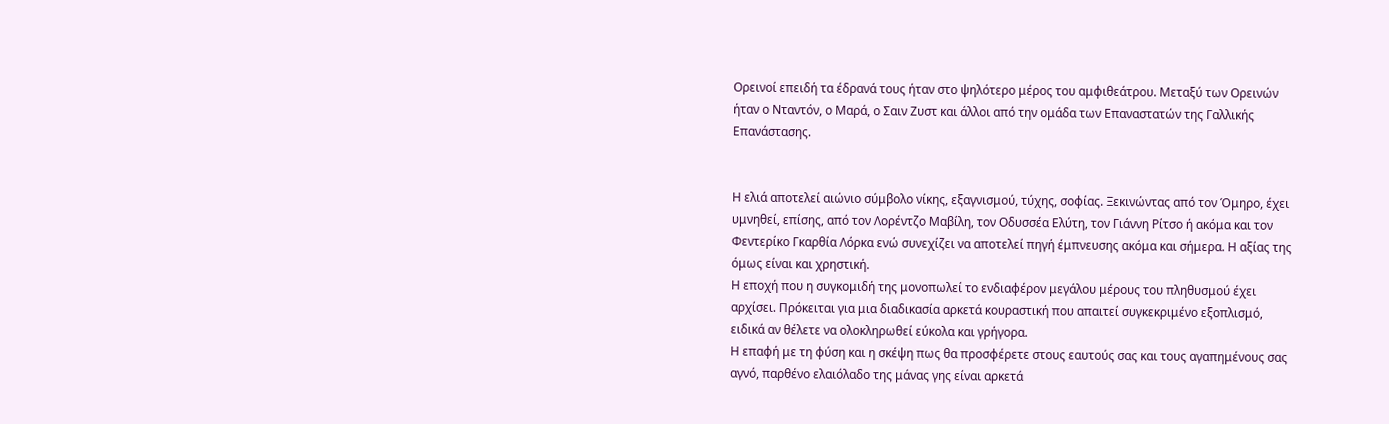Ορεινοί επειδή τα έδρανά τους ήταν στο ψηλότερο μέρος του αμφιθεάτρου. Μεταξύ των Ορεινών ήταν ο Νταντόν, ο Μαρά, ο Σαιν Ζυστ και άλλοι από την ομάδα των Επαναστατών της Γαλλικής Επανάστασης.


Η ελιά αποτελεί αιώνιο σύμβολο νίκης, εξαγνισμού, τύχης, σοφίας. Ξεκινώντας από τον Όμηρο, έχει υμνηθεί, επίσης, από τον Λορέντζο Μαβίλη, τον Οδυσσέα Ελύτη, τον Γιάννη Ρίτσο ή ακόμα και τον Φεντερίκο Γκαρθία Λόρκα ενώ συνεχίζει να αποτελεί πηγή έμπνευσης ακόμα και σήμερα. Η αξίας της όμως είναι και χρηστική.
Η εποχή που η συγκομιδή της μονοπωλεί το ενδιαφέρον μεγάλου μέρους του πληθυσμού έχει αρχίσει. Πρόκειται για μια διαδικασία αρκετά κουραστική που απαιτεί συγκεκριμένο εξοπλισμό, ειδικά αν θέλετε να ολοκληρωθεί εύκολα και γρήγορα.
Η επαφή με τη φύση και η σκέψη πως θα προσφέρετε στους εαυτούς σας και τους αγαπημένους σας αγνό, παρθένο ελαιόλαδο της μάνας γης είναι αρκετά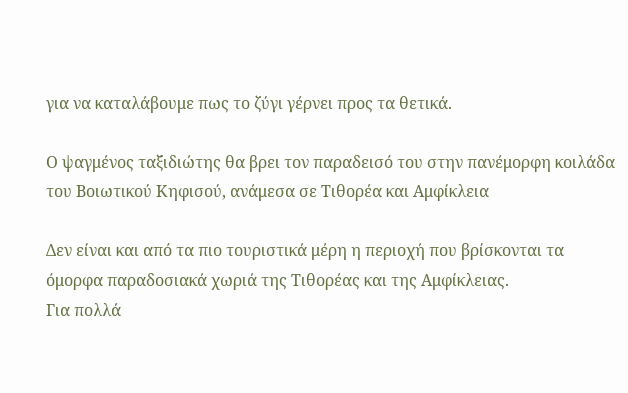για να καταλάβουμε πως το ζύγι γέρνει προς τα θετικά.

Ο ψαγμένος ταξιδιώτης θα βρει τον παραδεισό του στην πανέμορφη κοιλάδα του Βοιωτικού Κηφισού, ανάμεσα σε Τιθορέα και Αμφίκλεια

Δεν είναι και από τα πιο τουριστικά μέρη η περιοχή που βρίσκονται τα όμορφα παραδοσιακά χωριά της Τιθορέας και της Αμφίκλειας.
Για πολλά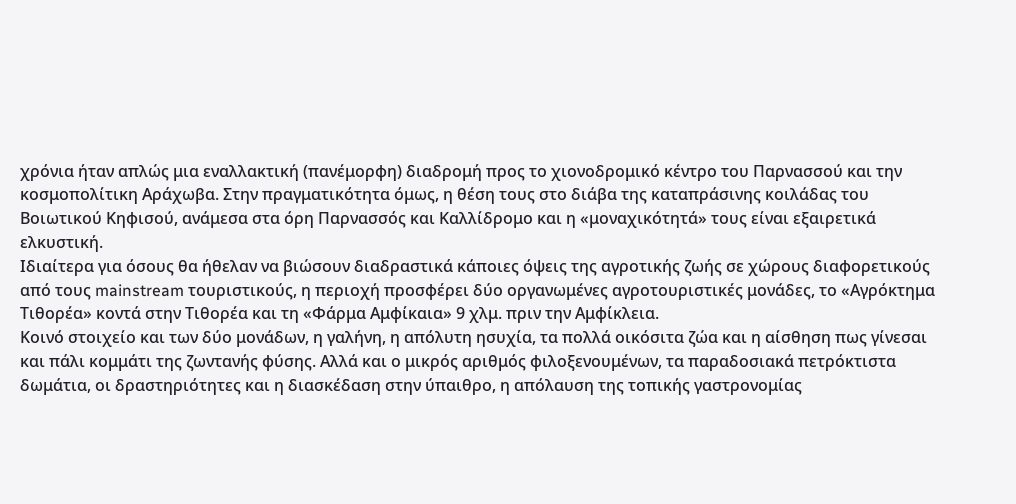χρόνια ήταν απλώς μια εναλλακτική (πανέμορφη) διαδρομή προς το χιονοδρομικό κέντρο του Παρνασσού και την κοσμοπολίτικη Αράχωβα. Στην πραγματικότητα όμως, η θέση τους στο διάβα της καταπράσινης κοιλάδας του Βοιωτικού Κηφισού, ανάμεσα στα όρη Παρνασσός και Καλλίδρομο και η «μοναχικότητά» τους είναι εξαιρετικά ελκυστική.
Ιδιαίτερα για όσους θα ήθελαν να βιώσουν διαδραστικά κάποιες όψεις της αγροτικής ζωής σε χώρους διαφορετικούς από τους mainstream τουριστικούς, η περιοχή προσφέρει δύο οργανωμένες αγροτουριστικές μονάδες, το «Αγρόκτημα Τιθορέα» κοντά στην Τιθορέα και τη «Φάρμα Αμφίκαια» 9 χλμ. πριν την Αμφίκλεια.
Κοινό στοιχείο και των δύο μονάδων, η γαλήνη, η απόλυτη ησυχία, τα πολλά οικόσιτα ζώα και η αίσθηση πως γίνεσαι και πάλι κομμάτι της ζωντανής φύσης. Αλλά και ο μικρός αριθμός φιλοξενουμένων, τα παραδοσιακά πετρόκτιστα δωμάτια, οι δραστηριότητες και η διασκέδαση στην ύπαιθρο, η απόλαυση της τοπικής γαστρονομίας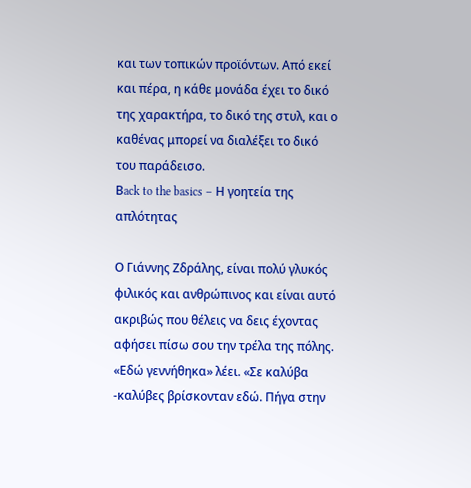και των τοπικών προϊόντων. Από εκεί και πέρα, η κάθε μονάδα έχει το δικό της χαρακτήρα, το δικό της στυλ, και ο καθένας μπορεί να διαλέξει το δικό του παράδεισο.
Βack to the basics – Η γοητεία της απλότητας

Ο Γιάννης Ζδράλης, είναι πολύ γλυκός φιλικός και ανθρώπινος και είναι αυτό ακριβώς που θέλεις να δεις έχοντας αφήσει πίσω σου την τρέλα της πόλης. «Εδώ γεννήθηκα» λέει. «Σε καλύβα -καλύβες βρίσκονταν εδώ. Πήγα στην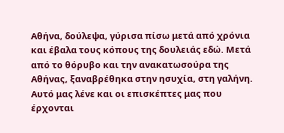Αθήνα, δούλεψα, γύρισα πίσω μετά από χρόνια και έβαλα τους κόπους της δουλειάς εδώ. Μετά από το θόρυβο και την ανακατωσούρα της Αθήνας, ξαναβρέθηκα στην ησυχία, στη γαλήνη. Αυτό μας λένε και οι επισκέπτες μας που έρχονται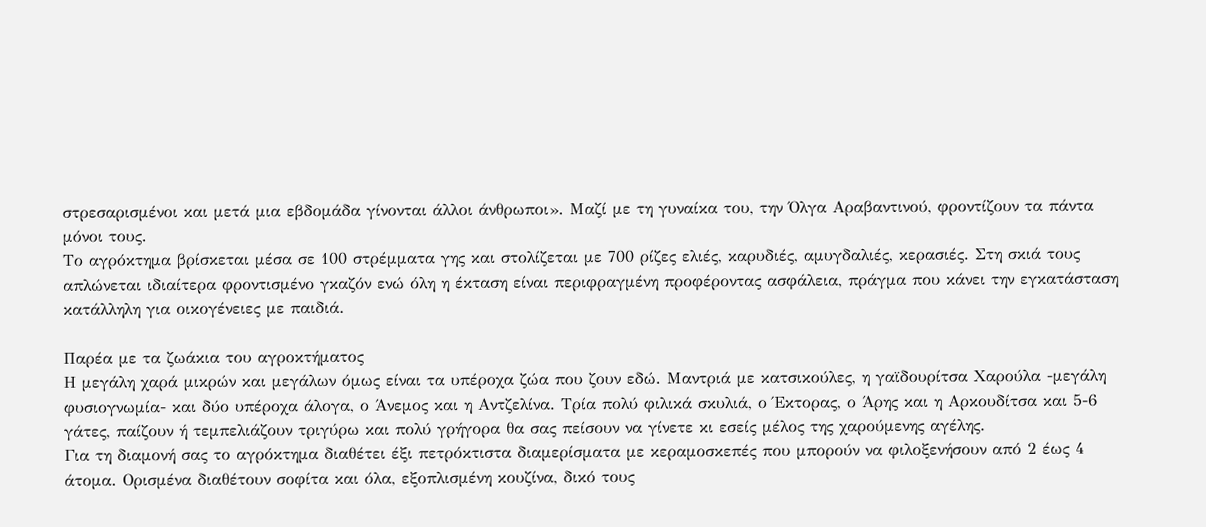στρεσαρισμένοι και μετά μια εβδομάδα γίνονται άλλοι άνθρωποι». Μαζί με τη γυναίκα του, την Όλγα Αραβαντινού, φροντίζουν τα πάντα μόνοι τους.
Το αγρόκτημα βρίσκεται μέσα σε 100 στρέμματα γης και στολίζεται με 700 ρίζες ελιές, καρυδιές, αμυγδαλιές, κερασιές. Στη σκιά τους απλώνεται ιδιαίτερα φροντισμένο γκαζόν ενώ όλη η έκταση είναι περιφραγμένη προφέροντας ασφάλεια, πράγμα που κάνει την εγκατάσταση κατάλληλη για οικογένειες με παιδιά.

Παρέα με τα ζωάκια του αγροκτήματος
Η μεγάλη χαρά μικρών και μεγάλων όμως είναι τα υπέροχα ζώα που ζουν εδώ. Μαντριά με κατσικούλες, η γαϊδουρίτσα Χαρούλα -μεγάλη φυσιογνωμία- και δύο υπέροχα άλογα, ο Άνεμος και η Αντζελίνα. Τρία πολύ φιλικά σκυλιά, ο Έκτορας, ο Άρης και η Αρκουδίτσα και 5-6 γάτες, παίζουν ή τεμπελιάζουν τριγύρω και πολύ γρήγορα θα σας πείσουν να γίνετε κι εσείς μέλος της χαρούμενης αγέλης.
Για τη διαμονή σας το αγρόκτημα διαθέτει έξι πετρόκτιστα διαμερίσματα με κεραμοσκεπές που μπορούν να φιλοξενήσουν από 2 έως 4 άτομα. Ορισμένα διαθέτουν σοφίτα και όλα, εξοπλισμένη κουζίνα, δικό τους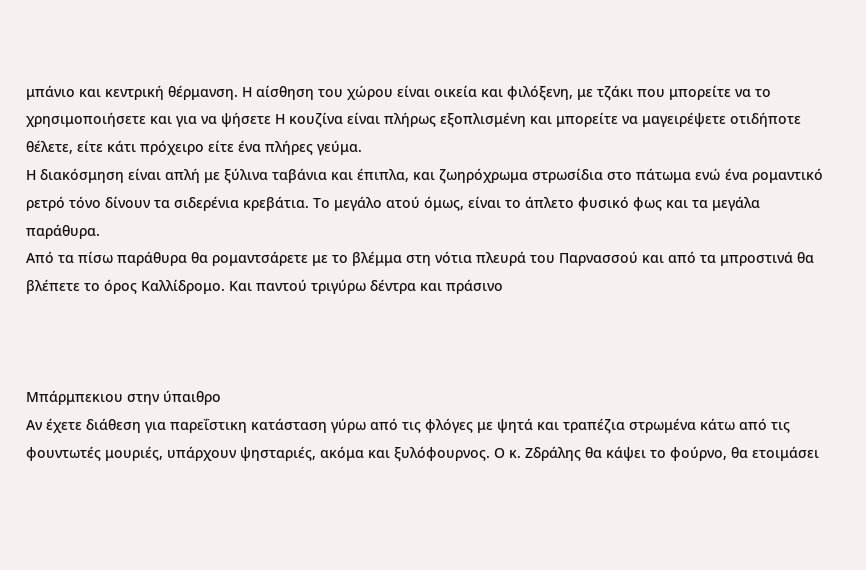μπάνιο και κεντρική θέρμανση. Η αίσθηση του χώρου είναι οικεία και φιλόξενη, με τζάκι που μπορείτε να το χρησιμοποιήσετε και για να ψήσετε Η κουζίνα είναι πλήρως εξοπλισμένη και μπορείτε να μαγειρέψετε οτιδήποτε θέλετε, είτε κάτι πρόχειρο είτε ένα πλήρες γεύμα.
Η διακόσμηση είναι απλή με ξύλινα ταβάνια και έπιπλα, και ζωηρόχρωμα στρωσίδια στο πάτωμα ενώ ένα ρομαντικό ρετρό τόνο δίνουν τα σιδερένια κρεβάτια. Το μεγάλο ατού όμως, είναι το άπλετο φυσικό φως και τα μεγάλα παράθυρα.
Από τα πίσω παράθυρα θα ρομαντσάρετε με το βλέμμα στη νότια πλευρά του Παρνασσού και από τα μπροστινά θα βλέπετε το όρος Καλλίδρομο. Και παντού τριγύρω δέντρα και πράσινο



Μπάρμπεκιου στην ύπαιθρο
Αν έχετε διάθεση για παρεΐστικη κατάσταση γύρω από τις φλόγες με ψητά και τραπέζια στρωμένα κάτω από τις φουντωτές μουριές, υπάρχουν ψησταριές, ακόμα και ξυλόφουρνος. Ο κ. Ζδράλης θα κάψει το φούρνο, θα ετοιμάσει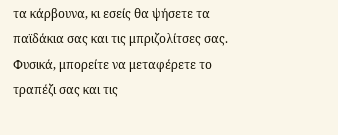τα κάρβουνα, κι εσείς θα ψήσετε τα παϊδάκια σας και τις μπριζολίτσες σας. Φυσικά, μπορείτε να μεταφέρετε το τραπέζι σας και τις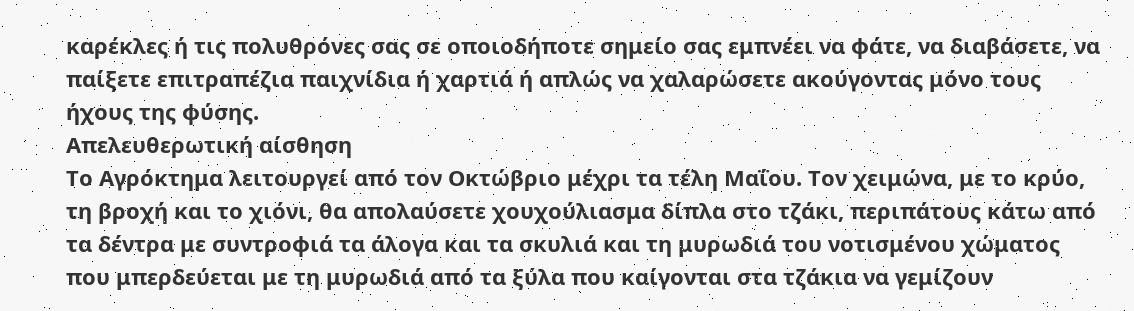καρέκλες ή τις πολυθρόνες σας σε οποιοδήποτε σημείο σας εμπνέει να φάτε, να διαβάσετε, να παίξετε επιτραπέζια παιχνίδια ή χαρτιά ή απλώς να χαλαρώσετε ακούγοντας μόνο τους ήχους της φύσης.
Απελευθερωτική αίσθηση
Το Αγρόκτημα λειτουργεί από τον Οκτώβριο μέχρι τα τέλη Μαΐου. Τον χειμώνα, με το κρύο, τη βροχή και το χιόνι, θα απολαύσετε χουχούλιασμα δίπλα στο τζάκι, περιπάτους κάτω από τα δέντρα με συντροφιά τα άλογα και τα σκυλιά και τη μυρωδιά του νοτισμένου χώματος που μπερδεύεται με τη μυρωδιά από τα ξύλα που καίγονται στα τζάκια να γεμίζουν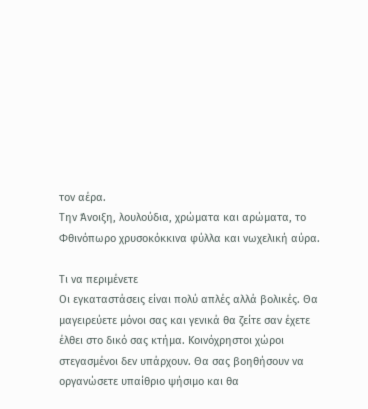τον αέρα.
Την Άνοιξη, λουλούδια, χρώματα και αρώματα, το Φθινόπωρο χρυσοκόκκινα φύλλα και νωχελική αύρα.

Τι να περιμένετε
Οι εγκαταστάσεις είναι πολύ απλές αλλά βολικές. Θα μαγειρεύετε μόνοι σας και γενικά θα ζείτε σαν έχετε έλθει στο δικό σας κτήμα. Κοινόχρηστοι χώροι στεγασμένοι δεν υπάρχουν. Θα σας βοηθήσουν να οργανώσετε υπαίθριο ψήσιμο και θα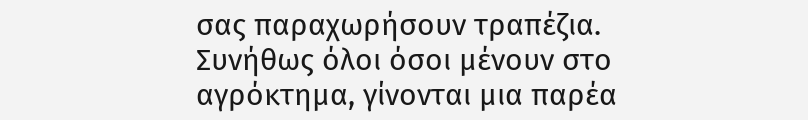σας παραχωρήσουν τραπέζια. Συνήθως όλοι όσοι μένουν στο αγρόκτημα, γίνονται μια παρέα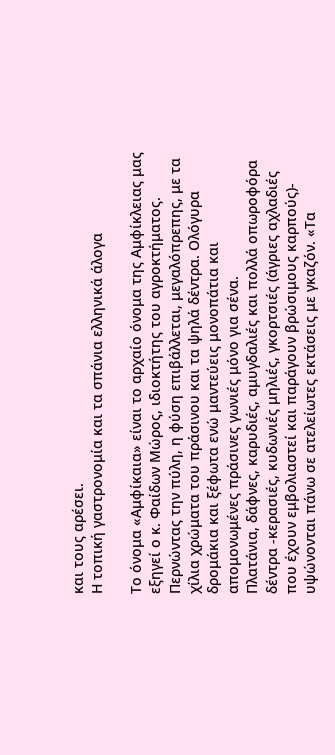και τους αρέσει.
Η τοπική γαστρονομία και τα σπάνια ελληνικά άλογα

Το όνομα «Αμφίκαια» είναι το αρχαίο όνομα της Αμφίκλειας μας εξηγεί ο κ. Φαίδων Μώρος, ιδιοκτήτης του αγροκτήματος. Περνώντας την πύλη, η φύση επιβάλλεται, μεγαλόπρεπης, με τα χίλια χρώματα του πράσινου και τα ψηλά δέντρα. Ολόγυρα δρομάκια και ξέφωτα ενώ μαντεύεις μονοπάτια και απομονωμένες πράσινες γωνιές μόνο για σένα.
Πλατάνια, δάφνες, καρυδιές, αμυγδαλιές και πολλά οπωροφόρα δέντρα -κερασιές, κυδωνιές μηλιές, γκορτσιές (άγριες αχλαδιές που έχουν εμβολιαστεί και παράγουν βρώσιμους καρπούς)- υψώνονται πάνω σε ατελείωτες εκτάσεις με γκαζόν. «Τα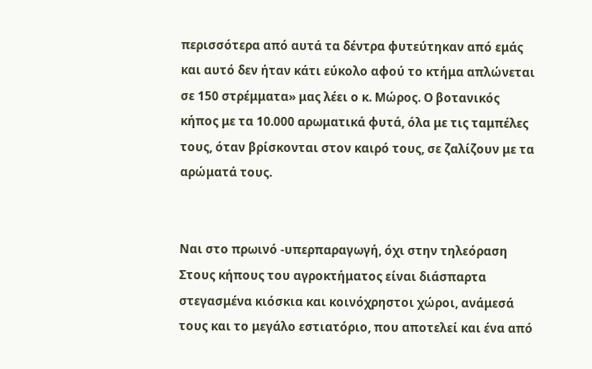περισσότερα από αυτά τα δέντρα φυτεύτηκαν από εμάς και αυτό δεν ήταν κάτι εύκολο αφού το κτήμα απλώνεται σε 150 στρέμματα» μας λέει ο κ. Μώρος. Ο βοτανικός κήπος με τα 10.000 αρωματικά φυτά, όλα με τις ταμπέλες τους, όταν βρίσκονται στον καιρό τους, σε ζαλίζουν με τα αρώματά τους.


Ναι στο πρωινό -υπερπαραγωγή, όχι στην τηλεόραση
Στους κήπους του αγροκτήματος είναι διάσπαρτα στεγασμένα κιόσκια και κοινόχρηστοι χώροι, ανάμεσά τους και το μεγάλο εστιατόριο, που αποτελεί και ένα από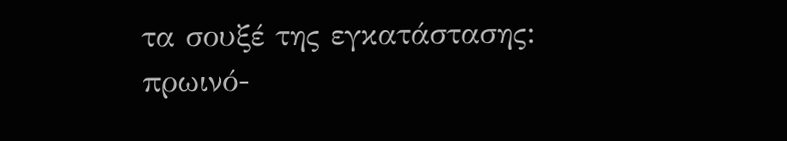τα σουξέ της εγκατάστασης: πρωινό-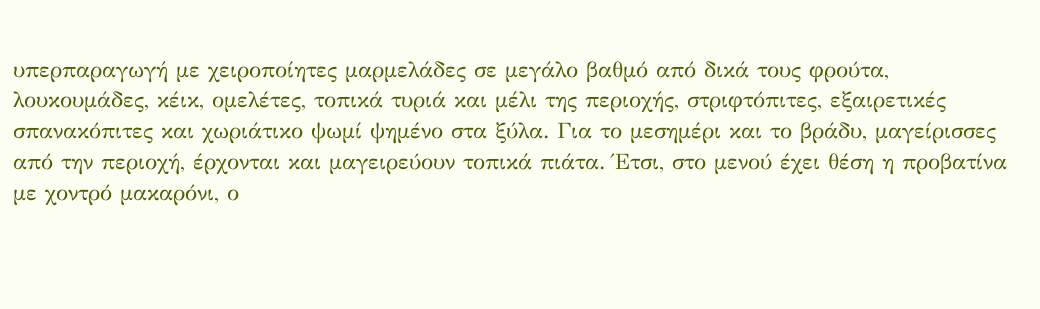υπερπαραγωγή με χειροποίητες μαρμελάδες σε μεγάλο βαθμό από δικά τους φρούτα, λουκουμάδες, κέικ, ομελέτες, τοπικά τυριά και μέλι της περιοχής, στριφτόπιτες, εξαιρετικές σπανακόπιτες και χωριάτικο ψωμί ψημένο στα ξύλα. Για το μεσημέρι και το βράδυ, μαγείρισσες από την περιοχή, έρχονται και μαγειρεύουν τοπικά πιάτα. Έτσι, στο μενού έχει θέση η προβατίνα με χοντρό μακαρόνι, ο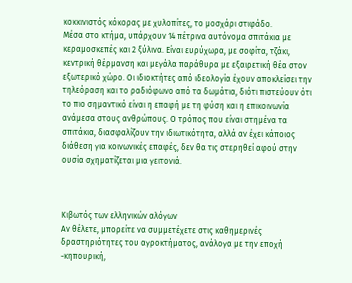κοκκινιστός κόκορας με χυλοπίτες, το μοσχάρι στιφάδο.
Μέσα στο κτήμα, υπάρχουν 14 πέτρινα αυτόνομα σπιτάκια με κεραμοσκεπές και 2 ξύλινα. Είναι ευρύχωρα, με σοφίτα, τζάκι, κεντρική θέρμανση και μεγάλα παράθυρα με εξαιρετική θέα στον εξωτερικό χώρο. Οι ιδιοκτήτες από ιδεολογία έχουν αποκλείσει την τηλεόραση και το ραδιόφωνο από τα δωμάτια, διότι πιστεύουν ότι το πιο σημαντικό είναι η επαφή με τη φύση και η επικοινωνία ανάμεσα στους ανθρώπους. Ο τρόπος που είναι στημένα τα σπιτάκια, διασφαλίζουν την ιδιωτικότητα, αλλά αν έχει κάποιος διάθεση για κοινωνικές επαφές, δεν θα τις στερηθεί αφού στην ουσία σχηματίζεται μια γειτονιά.



Κιβωτός των ελληνικών αλόγων
Αν θέλετε, μπορείτε να συμμετέχετε στις καθημερινές δραστηριότητες του αγροκτήματος, ανάλογα με την εποχή -κηπουρική,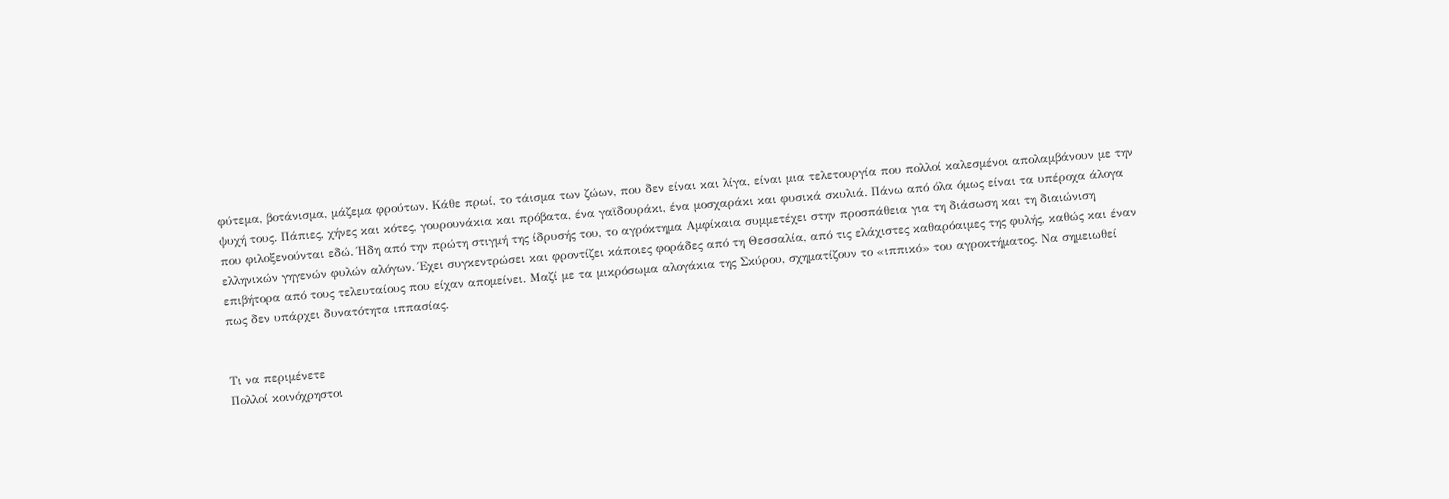φύτεμα, βοτάνισμα, μάζεμα φρούτων. Κάθε πρωί, το τάισμα των ζώων, που δεν είναι και λίγα, είναι μια τελετουργία που πολλοί καλεσμένοι απολαμβάνουν με την ψυχή τους. Πάπιες, χήνες και κότες, γουρουνάκια και πρόβατα, ένα γαϊδουράκι, ένα μοσχαράκι και φυσικά σκυλιά. Πάνω από όλα όμως είναι τα υπέροχα άλογα που φιλοξενούνται εδώ. Ήδη από την πρώτη στιγμή της ίδρυσής του, το αγρόκτημα Αμφίκαια συμμετέχει στην προσπάθεια για τη διάσωση και τη διαιώνιση ελληνικών γηγενών φυλών αλόγων. Έχει συγκεντρώσει και φροντίζει κάποιες φοράδες από τη Θεσσαλία, από τις ελάχιστες καθαρόαιμες της φυλής, καθώς και έναν επιβήτορα από τους τελευταίους που είχαν απομείνει. Μαζί με τα μικρόσωμα αλογάκια της Σκύρου, σχηματίζουν το «ιππικό» του αγροκτήματος. Να σημειωθεί πως δεν υπάρχει δυνατότητα ιππασίας.


Τι να περιμένετε
Πολλοί κοινόχρηστοι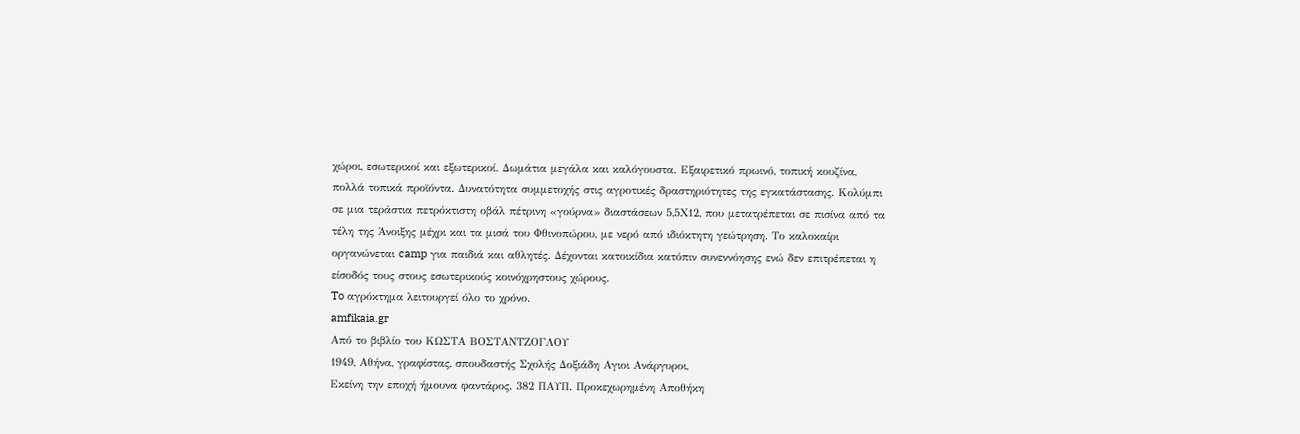χώροι, εσωτερικοί και εξωτερικοί. Δωμάτια μεγάλα και καλόγουστα. Εξαιρετικό πρωινό, τοπική κουζίνα, πολλά τοπικά προϊόντα. Δυνατότητα συμμετοχής στις αγροτικές δραστηριότητες της εγκατάστασης. Κολύμπι σε μια τεράστια πετρόκτιστη οβάλ πέτρινη «γούρνα» διαστάσεων 5,5Χ12, που μετατρέπεται σε πισίνα από τα τέλη της Άνοιξης μέχρι και τα μισά του Φθινοπώρου, με νερό από ιδιόκτητη γεώτρηση. Το καλοκαίρι οργανώνεται camp για παιδιά και αθλητές. Δέχονται κατοικίδια κατόπιν συνεννόησης ενώ δεν επιτρέπεται η είσοδός τους στους εσωτερικούς κοινόχρηστους χώρους.
To αγρόκτημα λειτουργεί όλο το χρόνο.
amfikaia.gr
Από το βιβλίο του ΚΩΣΤΑ ΒΟΣΤΑΝΤΖΟΓΛΟΥ
1949, Αθήνα, γραφίστας, σπουδαστής Σχολής Δοξιάδη Αγιοι Ανάργυροι,
Εκείνη την εποχή ήμουνα φαντάρος. 382 ΠΑΥΠ. Προκεχωρημένη Αποθήκη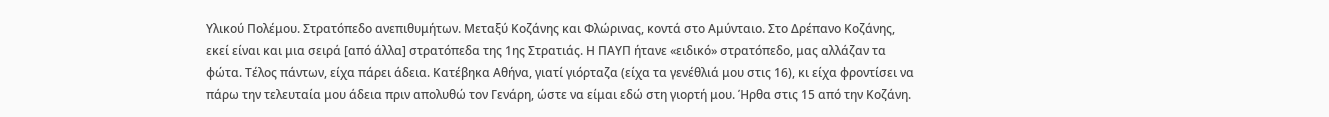Υλικού Πολέμου. Στρατόπεδο ανεπιθυμήτων. Μεταξύ Κοζάνης και Φλώρινας, κοντά στο Αμύνταιο. Στο Δρέπανο Κοζάνης, εκεί είναι και μια σειρά [από άλλα] στρατόπεδα της 1ης Στρατιάς. Η ΠΑΥΠ ήτανε «ειδικό» στρατόπεδο, μας αλλάζαν τα φώτα. Τέλος πάντων, είχα πάρει άδεια. Κατέβηκα Αθήνα, γιατί γιόρταζα (είχα τα γενέθλιά μου στις 16), κι είχα φροντίσει να πάρω την τελευταία μου άδεια πριν απολυθώ τον Γενάρη, ώστε να είμαι εδώ στη γιορτή μου. Ήρθα στις 15 από την Κοζάνη.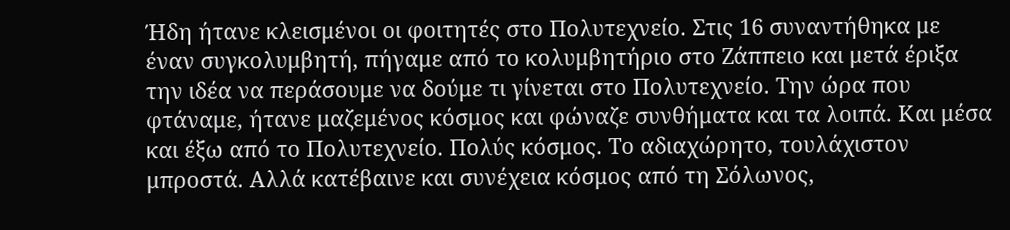Ήδη ήτανε κλεισμένοι οι φοιτητές στο Πολυτεχνείο. Στις 16 συναντήθηκα με έναν συγκολυμβητή, πήγαμε από το κολυμβητήριο στο Ζάππειο και μετά έριξα την ιδέα να περάσουμε να δούμε τι γίνεται στο Πολυτεχνείο. Την ώρα που φτάναμε, ήτανε μαζεμένος κόσμος και φώναζε συνθήματα και τα λοιπά. Και μέσα και έξω από το Πολυτεχνείο. Πολύς κόσμος. Το αδιαχώρητο, τουλάχιστον μπροστά. Αλλά κατέβαινε και συνέχεια κόσμος από τη Σόλωνος,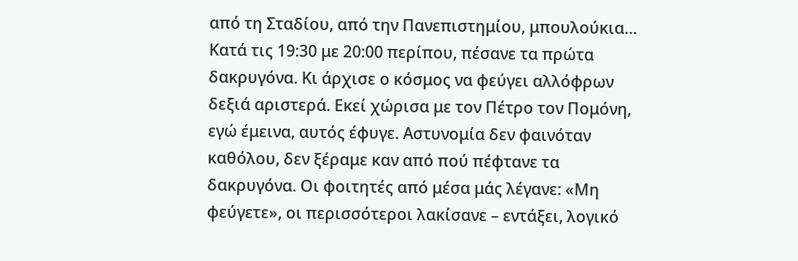από τη Σταδίου, από την Πανεπιστημίου, μπουλούκια… Κατά τις 19:30 με 20:00 περίπου, πέσανε τα πρώτα δακρυγόνα. Κι άρχισε ο κόσμος να φεύγει αλλόφρων δεξιά αριστερά. Εκεί χώρισα με τον Πέτρο τον Πομόνη, εγώ έμεινα, αυτός έφυγε. Αστυνομία δεν φαινόταν καθόλου, δεν ξέραμε καν από πού πέφτανε τα δακρυγόνα. Οι φοιτητές από μέσα μάς λέγανε: «Μη φεύγετε», οι περισσότεροι λακίσανε – εντάξει, λογικό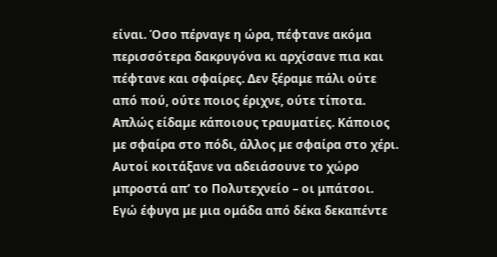είναι. Όσο πέρναγε η ώρα, πέφτανε ακόμα περισσότερα δακρυγόνα κι αρχίσανε πια και πέφτανε και σφαίρες. Δεν ξέραμε πάλι ούτε από πού, ούτε ποιος έριχνε, ούτε τίποτα. Απλώς είδαμε κάποιους τραυματίες. Κάποιος με σφαίρα στο πόδι, άλλος με σφαίρα στο χέρι. Αυτοί κοιτάξανε να αδειάσουνε το χώρο μπροστά απ’ το Πολυτεχνείο – οι μπάτσοι.
Εγώ έφυγα με μια ομάδα από δέκα δεκαπέντε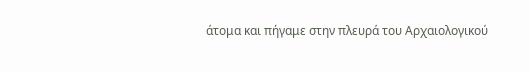άτομα και πήγαμε στην πλευρά του Αρχαιολογικού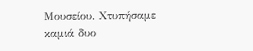Μουσείου. Χτυπήσαμε καμιά δυο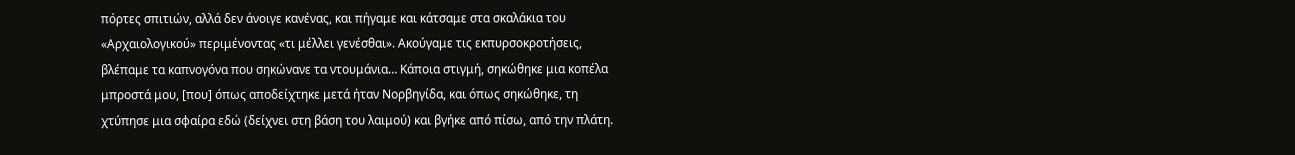πόρτες σπιτιών, αλλά δεν άνοιγε κανένας, και πήγαμε και κάτσαμε στα σκαλάκια του «Αρχαιολογικού» περιμένοντας «τι μέλλει γενέσθαι». Ακούγαμε τις εκπυρσοκροτήσεις, βλέπαμε τα καπνογόνα που σηκώνανε τα ντουμάνια… Κάποια στιγμή, σηκώθηκε μια κοπέλα μπροστά μου, [που] όπως αποδείχτηκε μετά ήταν Νορβηγίδα, και όπως σηκώθηκε, τη χτύπησε μια σφαίρα εδώ (δείχνει στη βάση του λαιμού) και βγήκε από πίσω, από την πλάτη.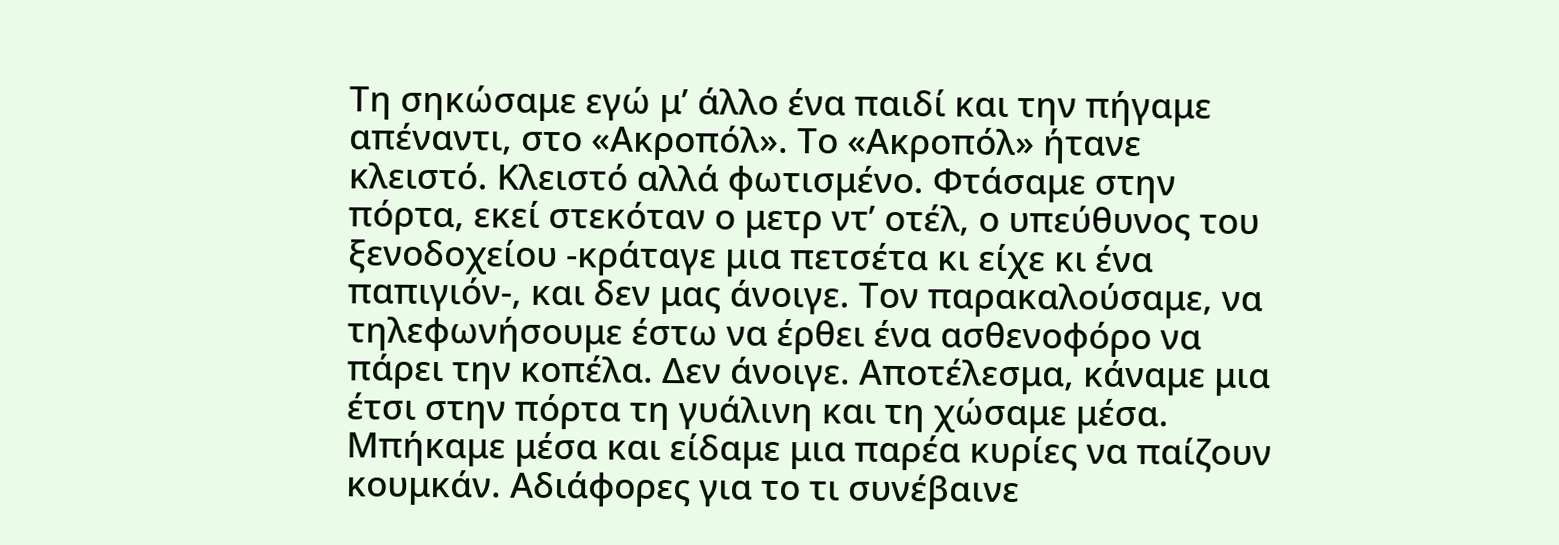Τη σηκώσαμε εγώ μ’ άλλο ένα παιδί και την πήγαμε απέναντι, στο «Ακροπόλ». Το «Ακροπόλ» ήτανε κλειστό. Κλειστό αλλά φωτισμένο. Φτάσαμε στην πόρτα, εκεί στεκόταν ο μετρ ντ’ οτέλ, ο υπεύθυνος του ξενοδοχείου -κράταγε μια πετσέτα κι είχε κι ένα παπιγιόν-, και δεν μας άνοιγε. Τον παρακαλούσαμε, να τηλεφωνήσουμε έστω να έρθει ένα ασθενοφόρο να πάρει την κοπέλα. Δεν άνοιγε. Αποτέλεσμα, κάναμε μια έτσι στην πόρτα τη γυάλινη και τη χώσαμε μέσα. Μπήκαμε μέσα και είδαμε μια παρέα κυρίες να παίζουν κουμκάν. Αδιάφορες για το τι συνέβαινε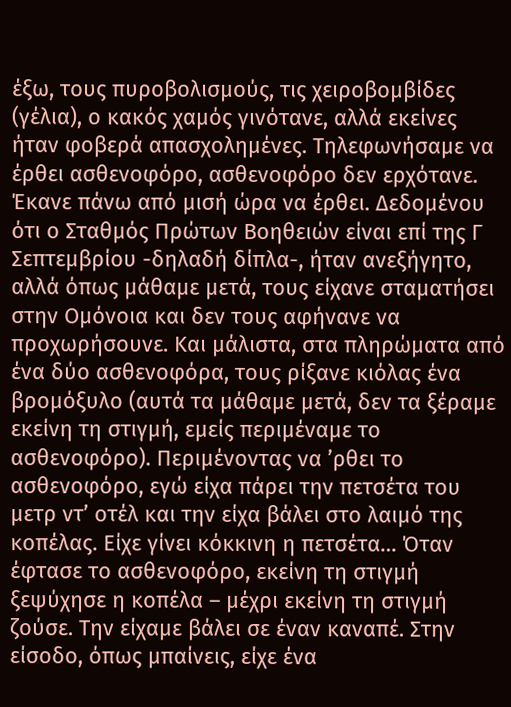έξω, τους πυροβολισμούς, τις χειροβομβίδες (γέλια), ο κακός χαμός γινότανε, αλλά εκείνες ήταν φοβερά απασχολημένες. Τηλεφωνήσαμε να έρθει ασθενοφόρο, ασθενοφόρο δεν ερχότανε. Έκανε πάνω από μισή ώρα να έρθει. Δεδομένου ότι ο Σταθμός Πρώτων Βοηθειών είναι επί της Γ Σεπτεμβρίου -δηλαδή δίπλα-, ήταν ανεξήγητο, αλλά όπως μάθαμε μετά, τους είχανε σταματήσει στην Ομόνοια και δεν τους αφήνανε να προχωρήσουνε. Και μάλιστα, στα πληρώματα από ένα δύο ασθενοφόρα, τους ρίξανε κιόλας ένα βρομόξυλο (αυτά τα μάθαμε μετά, δεν τα ξέραμε εκείνη τη στιγμή, εμείς περιμέναμε το ασθενοφόρο). Περιμένοντας να ’ρθει το ασθενοφόρο, εγώ είχα πάρει την πετσέτα του μετρ ντ’ οτέλ και την είχα βάλει στο λαιμό της κοπέλας. Είχε γίνει κόκκινη η πετσέτα… Όταν έφτασε το ασθενοφόρο, εκείνη τη στιγμή ξεψύχησε η κοπέλα – μέχρι εκείνη τη στιγμή ζούσε. Την είχαμε βάλει σε έναν καναπέ. Στην είσοδο, όπως μπαίνεις, είχε ένα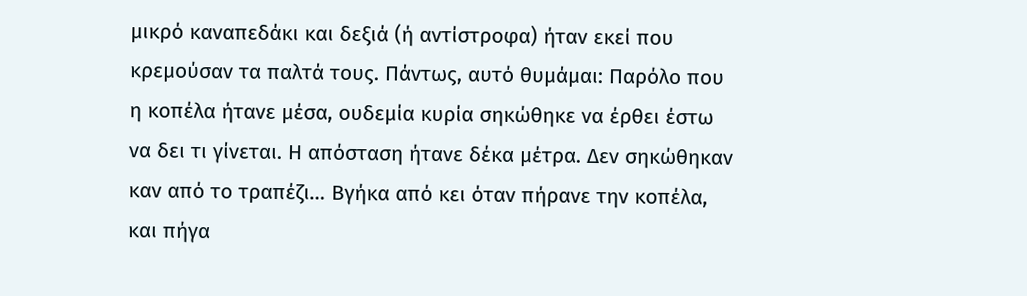μικρό καναπεδάκι και δεξιά (ή αντίστροφα) ήταν εκεί που κρεμούσαν τα παλτά τους. Πάντως, αυτό θυμάμαι: Παρόλο που η κοπέλα ήτανε μέσα, ουδεμία κυρία σηκώθηκε να έρθει έστω να δει τι γίνεται. Η απόσταση ήτανε δέκα μέτρα. Δεν σηκώθηκαν καν από το τραπέζι… Βγήκα από κει όταν πήρανε την κοπέλα, και πήγα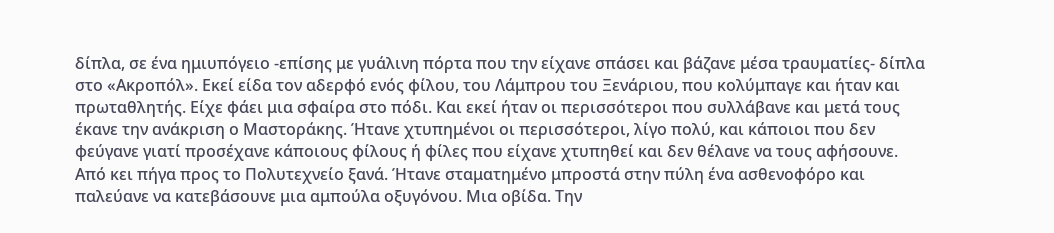δίπλα, σε ένα ημιυπόγειο -επίσης με γυάλινη πόρτα που την είχανε σπάσει και βάζανε μέσα τραυματίες- δίπλα στο «Ακροπόλ». Εκεί είδα τον αδερφό ενός φίλου, του Λάμπρου του Ξενάριου, που κολύμπαγε και ήταν και πρωταθλητής. Είχε φάει μια σφαίρα στο πόδι. Και εκεί ήταν οι περισσότεροι που συλλάβανε και μετά τους έκανε την ανάκριση ο Μαστοράκης. Ήτανε χτυπημένοι οι περισσότεροι, λίγο πολύ, και κάποιοι που δεν φεύγανε γιατί προσέχανε κάποιους φίλους ή φίλες που είχανε χτυπηθεί και δεν θέλανε να τους αφήσουνε.
Από κει πήγα προς το Πολυτεχνείο ξανά. Ήτανε σταματημένο μπροστά στην πύλη ένα ασθενοφόρο και παλεύανε να κατεβάσουνε μια αμπούλα οξυγόνου. Μια οβίδα. Την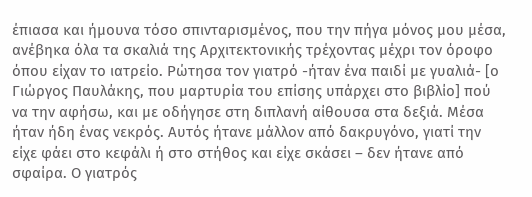έπιασα και ήμουνα τόσο σπινταρισμένος, που την πήγα μόνος μου μέσα, ανέβηκα όλα τα σκαλιά της Αρχιτεκτονικής τρέχοντας μέχρι τον όροφο όπου είχαν το ιατρείο. Ρώτησα τον γιατρό -ήταν ένα παιδί με γυαλιά- [ο Γιώργος Παυλάκης, που μαρτυρία του επίσης υπάρχει στο βιβλίο] πού να την αφήσω, και με οδήγησε στη διπλανή αίθουσα στα δεξιά. Μέσα ήταν ήδη ένας νεκρός. Αυτός ήτανε μάλλον από δακρυγόνο, γιατί την είχε φάει στο κεφάλι ή στο στήθος και είχε σκάσει – δεν ήτανε από σφαίρα. Ο γιατρός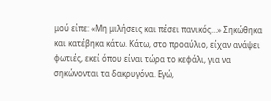μού είπε: «Μη μιλήσεις και πέσει πανικός…» Σηκώθηκα και κατέβηκα κάτω. Κάτω, στο προαύλιο, είχαν ανάψει φωτιές, εκεί όπου είναι τώρα το κεφάλι, για να σηκώνονται τα δακρυγόνα. Εγώ,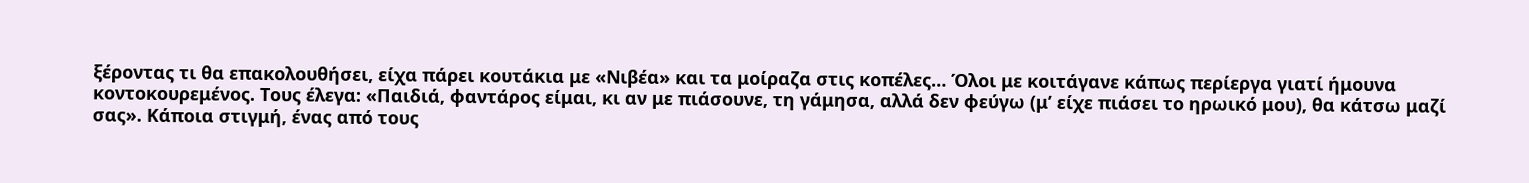ξέροντας τι θα επακολουθήσει, είχα πάρει κουτάκια με «Νιβέα» και τα μοίραζα στις κοπέλες… Όλοι με κοιτάγανε κάπως περίεργα γιατί ήμουνα κοντοκουρεμένος. Τους έλεγα: «Παιδιά, φαντάρος είμαι, κι αν με πιάσουνε, τη γάμησα, αλλά δεν φεύγω (μ’ είχε πιάσει το ηρωικό μου), θα κάτσω μαζί σας». Κάποια στιγμή, ένας από τους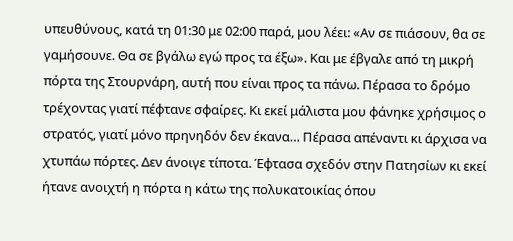υπευθύνους, κατά τη 01:30 με 02:00 παρά, μου λέει: «Αν σε πιάσουν, θα σε γαμήσουνε. Θα σε βγάλω εγώ προς τα έξω». Και με έβγαλε από τη μικρή πόρτα της Στουρνάρη, αυτή που είναι προς τα πάνω. Πέρασα το δρόμο τρέχοντας γιατί πέφτανε σφαίρες. Κι εκεί μάλιστα μου φάνηκε χρήσιμος ο στρατός, γιατί μόνο πρηνηδόν δεν έκανα… Πέρασα απέναντι κι άρχισα να χτυπάω πόρτες. Δεν άνοιγε τίποτα. Έφτασα σχεδόν στην Πατησίων κι εκεί ήτανε ανοιχτή η πόρτα η κάτω της πολυκατοικίας όπου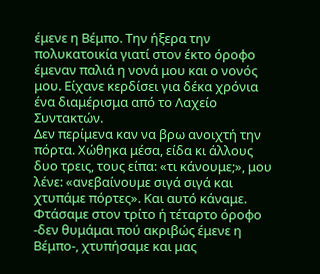έμενε η Βέμπο. Την ήξερα την πολυκατοικία γιατί στον έκτο όροφο έμεναν παλιά η νονά μου και ο νονός μου. Είχανε κερδίσει για δέκα χρόνια ένα διαμέρισμα από το Λαχείο Συντακτών.
Δεν περίμενα καν να βρω ανοιχτή την πόρτα. Χώθηκα μέσα, είδα κι άλλους δυο τρεις, τους είπα: «τι κάνουμε;», μου λένε: «ανεβαίνουμε σιγά σιγά και χτυπάμε πόρτες». Και αυτό κάναμε. Φτάσαμε στον τρίτο ή τέταρτο όροφο -δεν θυμάμαι πού ακριβώς έμενε η Βέμπο-, χτυπήσαμε και μας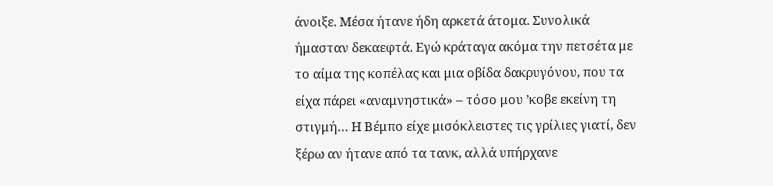άνοιξε. Μέσα ήτανε ήδη αρκετά άτομα. Συνολικά ήμασταν δεκαεφτά. Εγώ κράταγα ακόμα την πετσέτα με το αίμα της κοπέλας και μια οβίδα δακρυγόνου, που τα είχα πάρει «αναμνηστικά» – τόσο μου ’κοβε εκείνη τη στιγμή… Η Βέμπο είχε μισόκλειστες τις γρίλιες γιατί, δεν ξέρω αν ήτανε από τα τανκ, αλλά υπήρχανε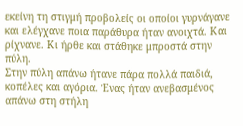εκείνη τη στιγμή προβολείς οι οποίοι γυρνάγανε και ελέγχανε ποια παράθυρα ήταν ανοιχτά. Και ρίχνανε. Κι ήρθε και στάθηκε μπροστά στην πύλη.
Στην πύλη απάνω ήτανε πάρα πολλά παιδιά, κοπέλες και αγόρια. Ένας ήταν ανεβασμένος απάνω στη στήλη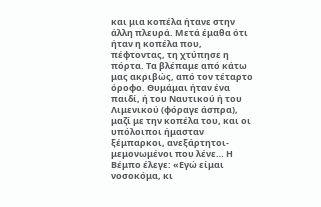και μια κοπέλα ήτανε στην άλλη πλευρά. Μετά έμαθα ότι ήταν η κοπέλα που, πέφτοντας, τη χτύπησε η πόρτα. Τα βλέπαμε από κάτω μας ακριβώς, από τον τέταρτο όροφο. Θυμάμαι ήταν ένα παιδί, ή του Ναυτικού ή του Λιμενικού (φόραγε άσπρα), μαζί με την κοπέλα του, και οι υπόλοιποι ήμασταν ξέμπαρκοι, ανεξάρτητοι-μεμονωμένοι που λένε… Η Βέμπο έλεγε: «Εγώ είμαι νοσοκόμα, κι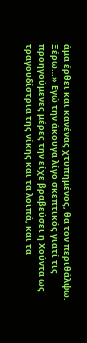άμα έρθει και κανένας χτυπημένος, θα τον περιθάλψω. Ξέρω…» Εγώ την άκουγα λίγο σκεπτικός γιατί τις προηγούμενες μέρες την είχε βραβεύσει η Χούντα ως τραγουδίστρια της νίκης και τα λοιπά, και τα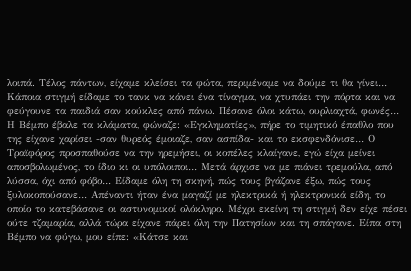λοιπά. Τέλος πάντων, είχαμε κλείσει τα φώτα, περιμέναμε να δούμε τι θα γίνει… Κάποια στιγμή είδαμε το τανκ να κάνει ένα τίναγμα, να χτυπάει την πόρτα και να φεύγουνε τα παιδιά σαν κούκλες από πάνω. Πέσανε όλοι κάτω, ουρλιαχτά, φωνές… Η Βέμπο έβαλε τα κλάματα, φώναζε: «Εγκληματίες», πήρε το τιμητικό έπαθλο που της είχανε χαρίσει -σαν θυρεός έμοιαζε, σαν ασπίδα- και το εκσφενδόνισε… Ο Τραϊφόρος προσπαθούσε να την ηρεμήσει, οι κοπέλες κλαίγανε, εγώ είχα μείνει αποσβολωμένος, το ίδιο κι οι υπόλοιποι… Μετά άρχισε να με πιάνει τρεμούλα, από λύσσα, όχι από φόβο… Είδαμε όλη τη σκηνή, πώς τους βγάζανε έξω, πώς τους ξυλοκοπούσανε… Απέναντι ήταν ένα μαγαζί με ηλεκτρικά ή ηλεκτρονικά είδη, το οποίο το κατεβάσανε οι αστυνομικοί ολόκληρο. Μέχρι εκείνη τη στιγμή δεν είχε πέσει ούτε τζαμαρία, αλλά τώρα είχανε πάρει όλη την Πατησίων και τη σπάγανε. Είπα στη Βέμπο να φύγω, μου είπε: «Κάτσε και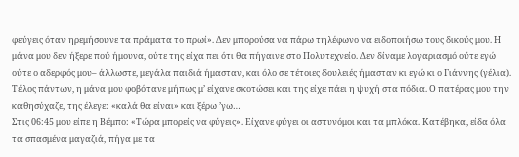φεύγεις όταν ηρεμήσουνε τα πράματα το πρωί». Δεν μπορούσα να πάρω τηλέφωνο να ειδοποιήσω τους δικούς μου. Η μάνα μου δεν ήξερε πού ήμουνα, ούτε της είχα πει ότι θα πήγαινε στο Πολυτεχνείο. Δεν δίναμε λογαριασμό ούτε εγώ ούτε ο αδερφός μου– άλλωστε, μεγάλα παιδιά ήμασταν, και όλο σε τέτοιες δουλειές ήμασταν κι εγώ κι ο Γιάννης (γέλια). Τέλος πάντων, η μάνα μου φοβότανε μήπως μ’ είχανε σκοτώσει και της είχε πάει η ψυχή στα πόδια. Ο πατέρας μου την καθησύχαζε, της έλεγε: «καλά θα είναι» και ξέρω ’γω…
Στις 06:45 μου είπε η Βέμπο: «Τώρα μπορείς να φύγεις». Είχανε φύγει οι αστυνόμοι και τα μπλόκα. Κατέβηκα, είδα όλα τα σπασμένα μαγαζιά, πήγα με τα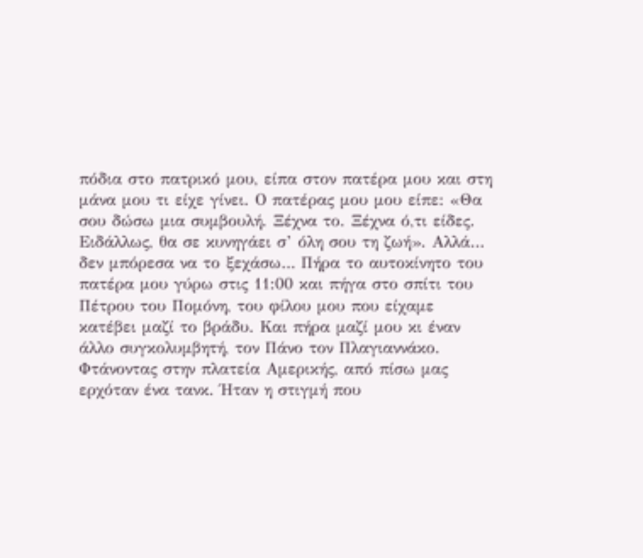πόδια στο πατρικό μου, είπα στον πατέρα μου και στη μάνα μου τι είχε γίνει. Ο πατέρας μου μου είπε: «Θα σου δώσω μια συμβουλή. Ξέχνα το. Ξέχνα ό,τι είδες. Ειδάλλως, θα σε κυνηγάει σ’ όλη σου τη ζωή». Αλλά… δεν μπόρεσα να το ξεχάσω… Πήρα το αυτοκίνητο του πατέρα μου γύρω στις 11:00 και πήγα στο σπίτι του Πέτρου του Πομόνη, του φίλου μου που είχαμε κατέβει μαζί το βράδυ. Και πήρα μαζί μου κι έναν άλλο συγκολυμβητή, τον Πάνο τον Πλαγιαννάκο. Φτάνοντας στην πλατεία Αμερικής, από πίσω μας ερχόταν ένα τανκ. Ήταν η στιγμή που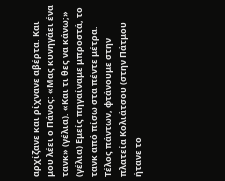αρχίζανε και ρίχνανε αβέρτα. Και μου λέει ο Πάνος: «Μας κυνηγάει ένα τανκ» (γέλια). «Και τι θες να κάνω;» (γέλια) Εμείς πηγαίναμε μπροστά, το τανκ από πίσω στα πέντε μέτρα. Τέλος πάντων, φτάνουμε στην πλατεία Κολιάτσου (στην Πάτμου ήτανε το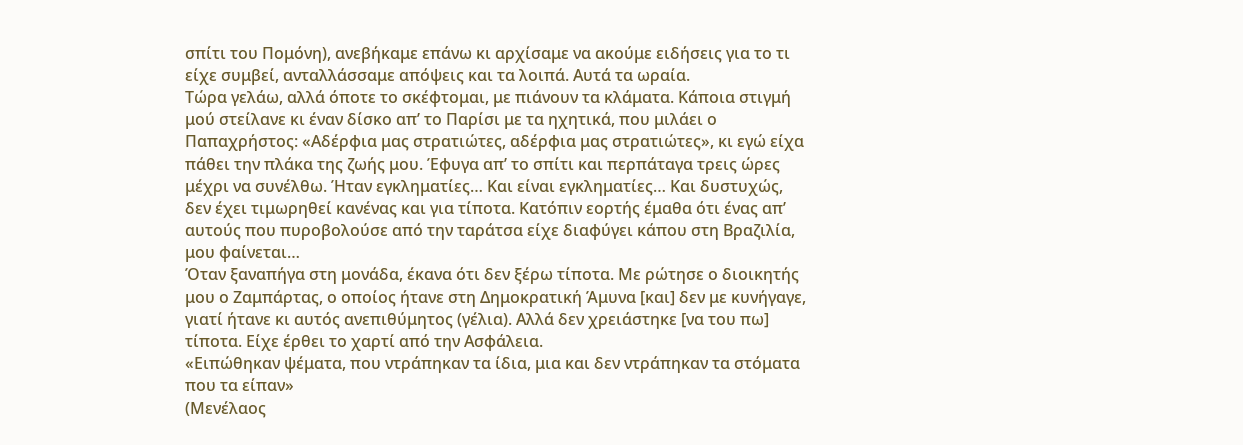σπίτι του Πομόνη), ανεβήκαμε επάνω κι αρχίσαμε να ακούμε ειδήσεις για το τι είχε συμβεί, ανταλλάσσαμε απόψεις και τα λοιπά. Αυτά τα ωραία.
Τώρα γελάω, αλλά όποτε το σκέφτομαι, με πιάνουν τα κλάματα. Κάποια στιγμή μού στείλανε κι έναν δίσκο απ’ το Παρίσι με τα ηχητικά, που μιλάει ο Παπαχρήστος: «Αδέρφια μας στρατιώτες, αδέρφια μας στρατιώτες», κι εγώ είχα πάθει την πλάκα της ζωής μου. Έφυγα απ’ το σπίτι και περπάταγα τρεις ώρες μέχρι να συνέλθω. Ήταν εγκληματίες… Και είναι εγκληματίες… Και δυστυχώς, δεν έχει τιμωρηθεί κανένας και για τίποτα. Κατόπιν εορτής έμαθα ότι ένας απ’ αυτούς που πυροβολούσε από την ταράτσα είχε διαφύγει κάπου στη Βραζιλία, μου φαίνεται…
Όταν ξαναπήγα στη μονάδα, έκανα ότι δεν ξέρω τίποτα. Με ρώτησε ο διοικητής μου ο Ζαμπάρτας, ο οποίος ήτανε στη Δημοκρατική Άμυνα [και] δεν με κυνήγαγε, γιατί ήτανε κι αυτός ανεπιθύμητος (γέλια). Αλλά δεν χρειάστηκε [να του πω] τίποτα. Είχε έρθει το χαρτί από την Ασφάλεια.
«Ειπώθηκαν ψέματα, που ντράπηκαν τα ίδια, μια και δεν ντράπηκαν τα στόματα που τα είπαν»
(Μενέλαος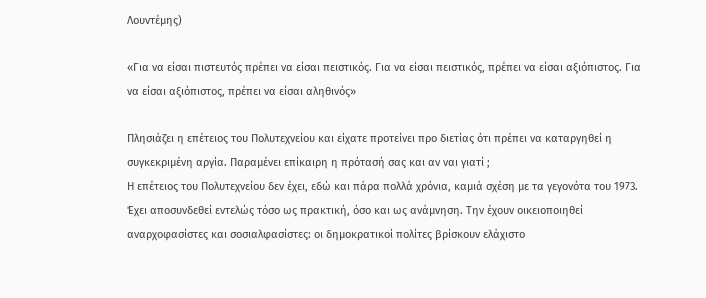Λουντέμης)

«Για να είσαι πιστευτός πρέπει να είσαι πειστικός. Για να είσαι πειστικός, πρέπει να είσαι αξιόπιστος. Για να είσαι αξιόπιστος, πρέπει να είσαι αληθινός»

Πλησιάζει η επέτειος του Πολυτεχνείου και είχατε προτείνει προ διετίας ότι πρέπει να καταργηθεί η συγκεκριμένη αργία. Παραμένει επίκαιρη η πρότασή σας και αν ναι γιατί ;
Η επέτειος του Πολυτεχνείου δεν έχει, εδώ και πάρα πολλά χρόνια, καμιά σχέση με τα γεγονότα του 1973. Έχει αποσυνδεθεί εντελώς τόσο ως πρακτική, όσο και ως ανάμνηση. Την έχουν οικειοποιηθεί αναρχοφασίστες και σοσιαλφασίστες: οι δημοκρατικοί πολίτες βρίσκουν ελάχιστο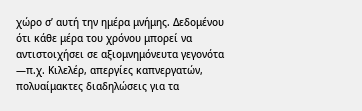χώρο σ’ αυτή την ημέρα μνήμης. Δεδομένου ότι κάθε μέρα του χρόνου μπορεί να αντιστοιχήσει σε αξιομνημόνευτα γεγονότα ―π.χ. Κιλελέρ, απεργίες καπνεργατών, πολυαίμακτες διαδηλώσεις για τα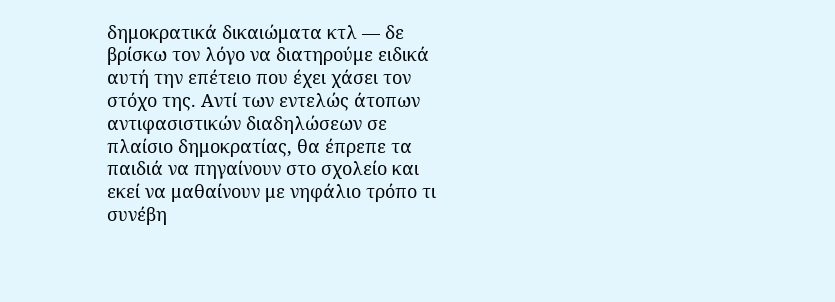δημοκρατικά δικαιώματα κτλ ― δε βρίσκω τον λόγο να διατηρούμε ειδικά αυτή την επέτειο που έχει χάσει τον στόχο της. Αντί των εντελώς άτοπων αντιφασιστικών διαδηλώσεων σε πλαίσιο δημοκρατίας, θα έπρεπε τα παιδιά να πηγαίνουν στο σχολείο και εκεί να μαθαίνουν με νηφάλιο τρόπο τι συνέβη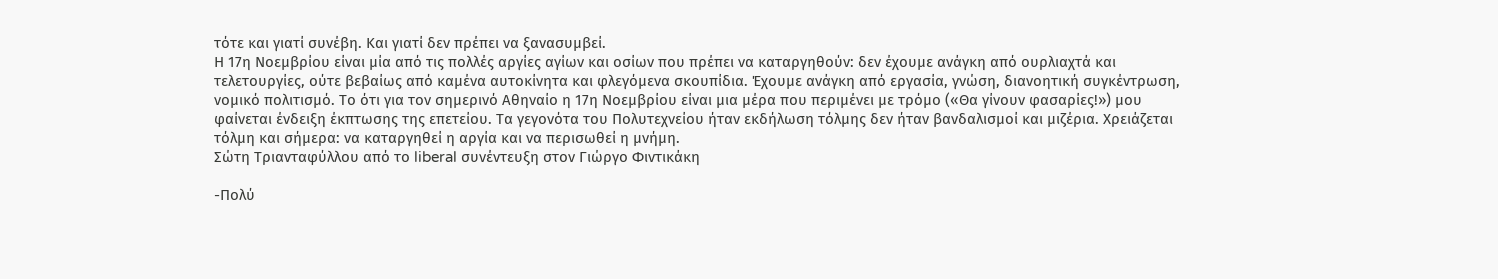τότε και γιατί συνέβη. Και γιατί δεν πρέπει να ξανασυμβεί.
Η 17η Νοεμβρίου είναι μία από τις πολλές αργίες αγίων και οσίων που πρέπει να καταργηθούν: δεν έχουμε ανάγκη από ουρλιαχτά και τελετουργίες, ούτε βεβαίως από καμένα αυτοκίνητα και φλεγόμενα σκουπίδια. Έχουμε ανάγκη από εργασία, γνώση, διανοητική συγκέντρωση, νομικό πολιτισμό. Το ότι για τον σημερινό Αθηναίο η 17η Νοεμβρίου είναι μια μέρα που περιμένει με τρόμο («Θα γίνουν φασαρίες!») μου φαίνεται ένδειξη έκπτωσης της επετείου. Τα γεγονότα του Πολυτεχνείου ήταν εκδήλωση τόλμης δεν ήταν βανδαλισμοί και μιζέρια. Χρειάζεται τόλμη και σήμερα: να καταργηθεί η αργία και να περισωθεί η μνήμη.
Σώτη Τριανταφύλλου από το liberal συνέντευξη στον Γιώργο Φιντικάκη

-Πολύ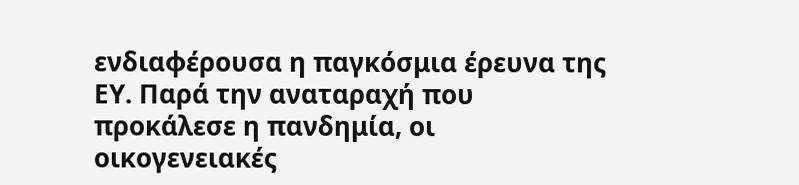ενδιαφέρουσα η παγκόσμια έρευνα της ΕΥ. Παρά την αναταραχή που προκάλεσε η πανδημία, οι οικογενειακές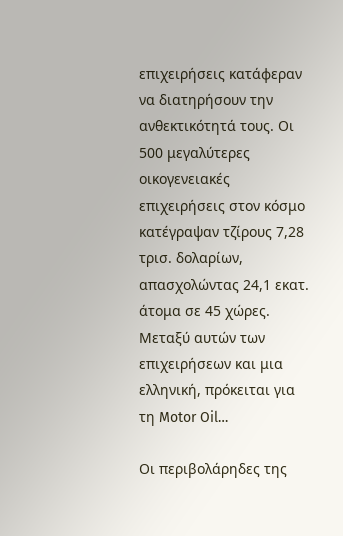επιχειρήσεις κατάφεραν να διατηρήσουν την ανθεκτικότητά τους. Οι 500 μεγαλύτερες οικογενειακές επιχειρήσεις στον κόσμο κατέγραψαν τζίρους 7,28 τρισ. δολαρίων, απασχολώντας 24,1 εκατ. άτομα σε 45 χώρες. Μεταξύ αυτών των επιχειρήσεων και μια ελληνική, πρόκειται για τη Motor Oil…

Οι περιβολάρηδες της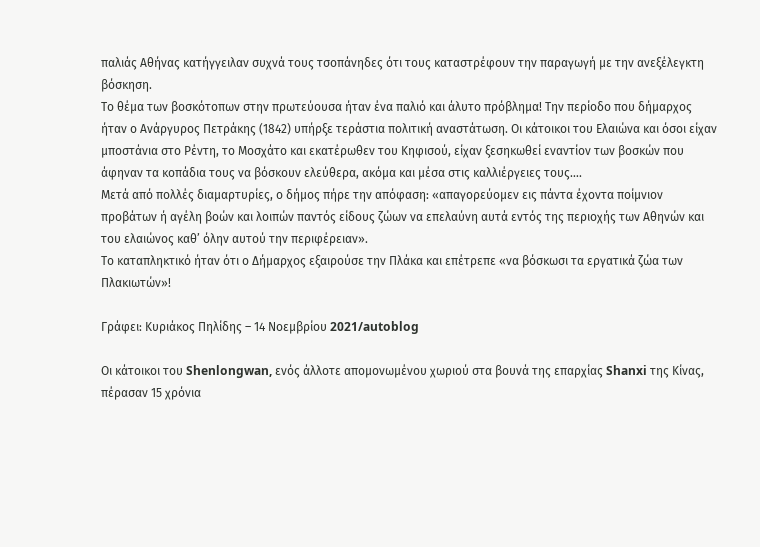παλιάς Αθήνας κατήγγειλαν συχνά τους τσοπάνηδες ότι τους καταστρέφουν την παραγωγή με την ανεξέλεγκτη βόσκηση.
Το θέμα των βοσκότοπων στην πρωτεύουσα ήταν ένα παλιό και άλυτο πρόβλημα! Την περίοδο που δήμαρχος ήταν ο Ανάργυρος Πετράκης (1842) υπήρξε τεράστια πολιτική αναστάτωση. Οι κάτοικοι του Ελαιώνα και όσοι είχαν μποστάνια στο Ρέντη, το Μοσχάτο και εκατέρωθεν του Κηφισού, είχαν ξεσηκωθεί εναντίον των βοσκών που άφηναν τα κοπάδια τους να βόσκουν ελεύθερα, ακόμα και μέσα στις καλλιέργειες τους….
Μετά από πολλές διαμαρτυρίες, ο δήμος πήρε την απόφαση: «απαγορεύομεν εις πάντα έχοντα ποίμνιον προβάτων ή αγέλη βοών και λοιπών παντός είδους ζώων να επελαύνη αυτά εντός της περιοχής των Αθηνών και του ελαιώνος καθ’ όλην αυτού την περιφέρειαν».
Το καταπληκτικό ήταν ότι ο Δήμαρχος εξαιρούσε την Πλάκα και επέτρεπε «να βόσκωσι τα εργατικά ζώα των Πλακιωτών»!

Γράφει: Κυριάκος Πηλίδης – 14 Νοεμβρίου 2021/autoblog

Οι κάτοικοι του Shenlongwan, ενός άλλοτε απομονωμένου χωριού στα βουνά της επαρχίας Shanxi της Κίνας, πέρασαν 15 χρόνια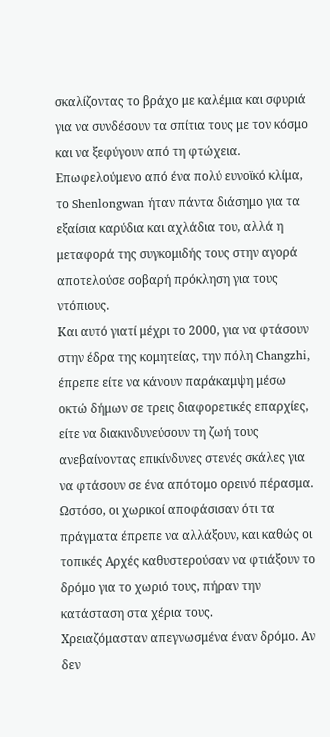σκαλίζοντας το βράχο με καλέμια και σφυριά για να συνδέσουν τα σπίτια τους με τον κόσμο και να ξεφύγουν από τη φτώχεια.
Επωφελούμενο από ένα πολύ ευνοϊκό κλίμα, το Shenlongwan ήταν πάντα διάσημο για τα εξαίσια καρύδια και αχλάδια του, αλλά η μεταφορά της συγκομιδής τους στην αγορά αποτελούσε σοβαρή πρόκληση για τους ντόπιους.
Και αυτό γιατί μέχρι το 2000, για να φτάσουν στην έδρα της κομητείας, την πόλη Changzhi, έπρεπε είτε να κάνουν παράκαμψη μέσω οκτώ δήμων σε τρεις διαφορετικές επαρχίες, είτε να διακινδυνεύσουν τη ζωή τους ανεβαίνοντας επικίνδυνες στενές σκάλες για να φτάσουν σε ένα απότομο ορεινό πέρασμα.
Ωστόσο, οι χωρικοί αποφάσισαν ότι τα πράγματα έπρεπε να αλλάξουν, και καθώς οι τοπικές Αρχές καθυστερούσαν να φτιάξουν το δρόμο για το χωριό τους, πήραν την κατάσταση στα χέρια τους.
Χρειαζόμασταν απεγνωσμένα έναν δρόμο. Aν δεν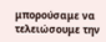μπορούσαμε να τελειώσουμε την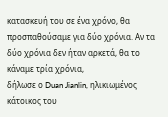κατασκευή του σε ένα χρόνο, θα προσπαθούσαμε για δύο χρόνια. Αν τα δύο χρόνια δεν ήταν αρκετά, θα το κάναμε τρία χρόνια,
δήλωσε ο Duan Jianlin, ηλικιωμένος κάτοικος του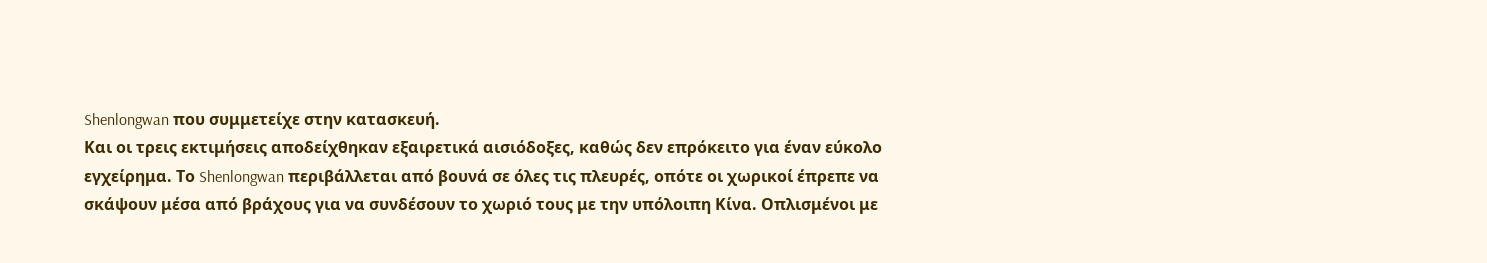Shenlongwan που συμμετείχε στην κατασκευή.
Και οι τρεις εκτιμήσεις αποδείχθηκαν εξαιρετικά αισιόδοξες, καθώς δεν επρόκειτο για έναν εύκολο εγχείρημα. Το Shenlongwan περιβάλλεται από βουνά σε όλες τις πλευρές, οπότε οι χωρικοί έπρεπε να σκάψουν μέσα από βράχους για να συνδέσουν το χωριό τους με την υπόλοιπη Κίνα. Οπλισμένοι με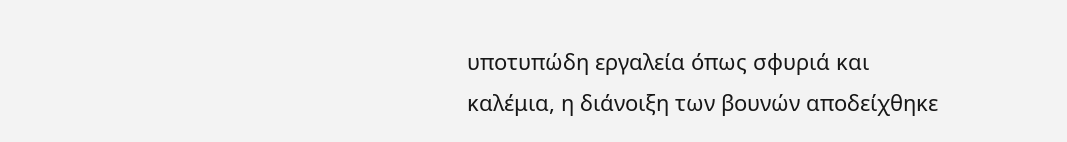υποτυπώδη εργαλεία όπως σφυριά και καλέμια, η διάνοιξη των βουνών αποδείχθηκε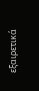εξαιρετικά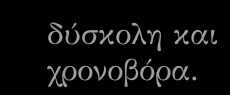δύσκολη και χρονοβόρα.